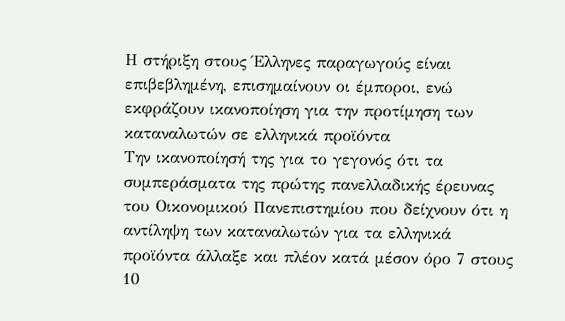Η στήριξη στους Έλληνες παραγωγούς είναι επιβεβλημένη, επισημαίνουν οι έμποροι, ενώ εκφράζουν ικανοποίηση για την προτίμηση των καταναλωτών σε ελληνικά προϊόντα
Την ικανοποίησή της για το γεγονός ότι τα συμπεράσματα της πρώτης πανελλαδικής έρευνας του Οικονομικού Πανεπιστημίου που δείχνουν ότι η αντίληψη των καταναλωτών για τα ελληνικά προϊόντα άλλαξε και πλέον κατά μέσον όρο 7 στους 10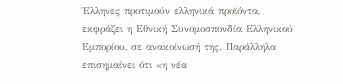Έλληνες προτιμούν ελληνικά προϊόντα, εκφράζει η Εθνική Συνομοσπονδία Ελληνικού Εμπορίου, σε ανακοίνωσή της. Παράλληλα επισημαίνει ότι «η νέα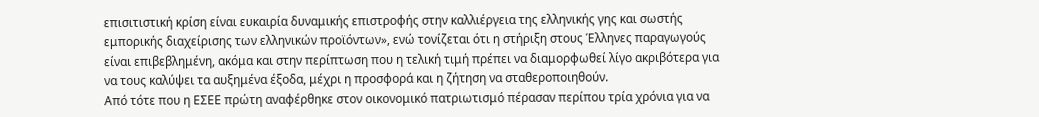επισιτιστική κρίση είναι ευκαιρία δυναμικής επιστροφής στην καλλιέργεια της ελληνικής γης και σωστής εμπορικής διαχείρισης των ελληνικών προϊόντων», ενώ τονίζεται ότι η στήριξη στους Έλληνες παραγωγούς είναι επιβεβλημένη, ακόμα και στην περίπτωση που η τελική τιμή πρέπει να διαμορφωθεί λίγο ακριβότερα για να τους καλύψει τα αυξημένα έξοδα, μέχρι η προσφορά και η ζήτηση να σταθεροποιηθούν.
Από τότε που η ΕΣΕΕ πρώτη αναφέρθηκε στον οικονομικό πατριωτισμό πέρασαν περίπου τρία χρόνια για να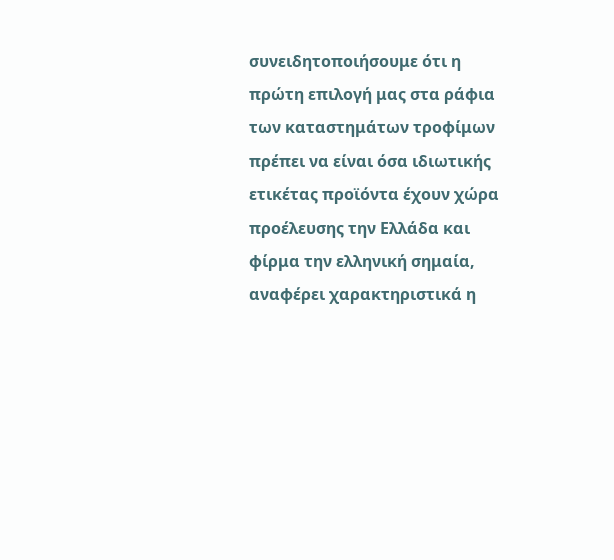συνειδητοποιήσουμε ότι η πρώτη επιλογή μας στα ράφια των καταστημάτων τροφίμων πρέπει να είναι όσα ιδιωτικής ετικέτας προϊόντα έχουν χώρα προέλευσης την Ελλάδα και φίρμα την ελληνική σημαία, αναφέρει χαρακτηριστικά η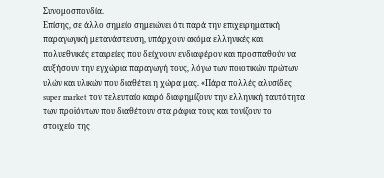Συνομοσπονδία.
Επίσης, σε άλλο σημείο σημειώνει ότι παρά την επιχειρηματική παραγωγική μετανάστευση, υπάρχουν ακόμα ελληνικές και πολυεθνικές εταιρείες που δείχνουν ενδιαφέρον και προσπαθούν να αυξήσουν την εγχώρια παραγωγή τους, λόγω των ποιοτικών πρώτων υλών και υλικών που διαθέτει η χώρα μας. «Πάρα πολλές αλυσίδες super market τον τελευταίο καιρό διαφημίζουν την ελληνική ταυτότητα των προϊόντων που διαθέτουν στα ράφια τους και τονίζουν το στοιχείο της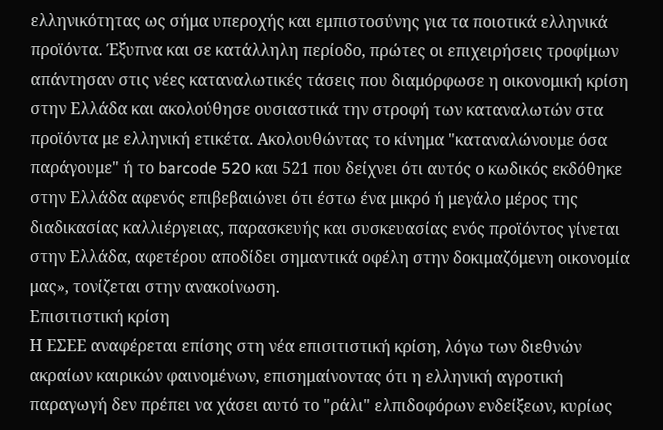ελληνικότητας ως σήμα υπεροχής και εμπιστοσύνης για τα ποιοτικά ελληνικά προϊόντα. Έξυπνα και σε κατάλληλη περίοδο, πρώτες οι επιχειρήσεις τροφίμων απάντησαν στις νέες καταναλωτικές τάσεις που διαμόρφωσε η οικονομική κρίση στην Ελλάδα και ακολούθησε ουσιαστικά την στροφή των καταναλωτών στα προϊόντα με ελληνική ετικέτα. Ακολουθώντας το κίνημα "καταναλώνουμε όσα παράγουμε" ή το barcode 520 και 521 που δείχνει ότι αυτός ο κωδικός εκδόθηκε στην Ελλάδα αφενός επιβεβαιώνει ότι έστω ένα μικρό ή μεγάλο μέρος της διαδικασίας καλλιέργειας, παρασκευής και συσκευασίας ενός προϊόντος γίνεται στην Ελλάδα, αφετέρου αποδίδει σημαντικά οφέλη στην δοκιμαζόμενη οικονομία μας», τονίζεται στην ανακοίνωση.
Επισιτιστική κρίση
Η ΕΣΕΕ αναφέρεται επίσης στη νέα επισιτιστική κρίση, λόγω των διεθνών ακραίων καιρικών φαινομένων, επισημαίνοντας ότι η ελληνική αγροτική παραγωγή δεν πρέπει να χάσει αυτό το "ράλι" ελπιδοφόρων ενδείξεων, κυρίως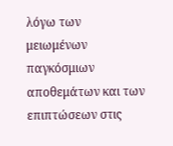λόγω των μειωμένων παγκόσμιων αποθεμάτων και των επιπτώσεων στις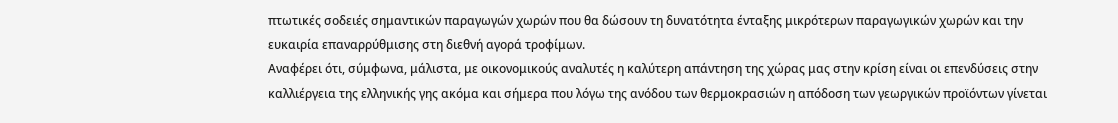πτωτικές σοδειές σημαντικών παραγωγών χωρών που θα δώσουν τη δυνατότητα ένταξης μικρότερων παραγωγικών χωρών και την ευκαιρία επαναρρύθμισης στη διεθνή αγορά τροφίμων.
Αναφέρει ότι, σύμφωνα, μάλιστα, με οικονομικούς αναλυτές η καλύτερη απάντηση της χώρας μας στην κρίση είναι οι επενδύσεις στην καλλιέργεια της ελληνικής γης ακόμα και σήμερα που λόγω της ανόδου των θερμοκρασιών η απόδοση των γεωργικών προϊόντων γίνεται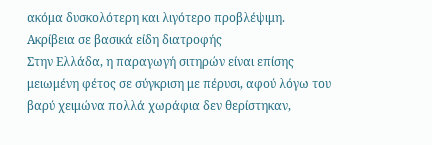ακόμα δυσκολότερη και λιγότερο προβλέψιμη.
Ακρίβεια σε βασικά είδη διατροφής
Στην Ελλάδα, η παραγωγή σιτηρών είναι επίσης μειωμένη φέτος σε σύγκριση με πέρυσι, αφού λόγω του βαρύ χειμώνα πολλά χωράφια δεν θερίστηκαν,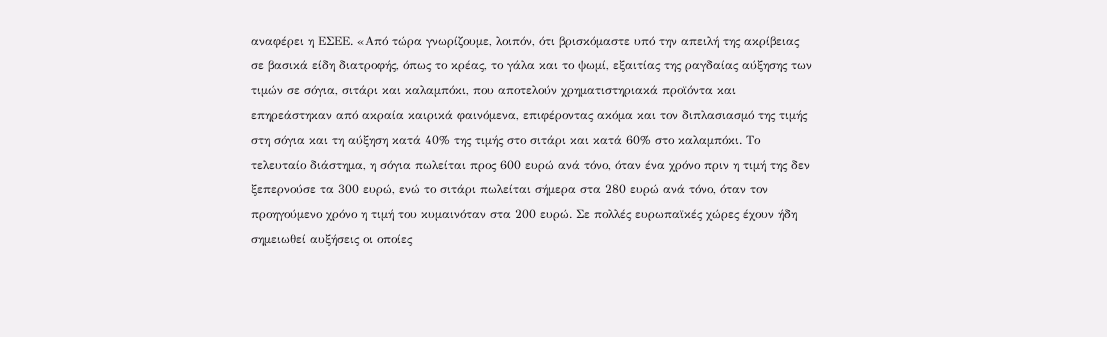αναφέρει η ΕΣΕΕ. «Από τώρα γνωρίζουμε, λοιπόν, ότι βρισκόμαστε υπό την απειλή της ακρίβειας σε βασικά είδη διατροφής, όπως το κρέας, το γάλα και το ψωμί, εξαιτίας της ραγδαίας αύξησης των τιμών σε σόγια, σιτάρι και καλαμπόκι, που αποτελούν χρηματιστηριακά προϊόντα και επηρεάστηκαν από ακραία καιρικά φαινόμενα, επιφέροντας ακόμα και τον διπλασιασμό της τιμής στη σόγια και τη αύξηση κατά 40% της τιμής στο σιτάρι και κατά 60% στο καλαμπόκι. Το τελευταίο διάστημα, η σόγια πωλείται προς 600 ευρώ ανά τόνο, όταν ένα χρόνο πριν η τιμή της δεν ξεπερνούσε τα 300 ευρώ, ενώ το σιτάρι πωλείται σήμερα στα 280 ευρώ ανά τόνο, όταν τον προηγούμενο χρόνο η τιμή του κυμαινόταν στα 200 ευρώ. Σε πολλές ευρωπαϊκές χώρες έχουν ήδη σημειωθεί αυξήσεις οι οποίες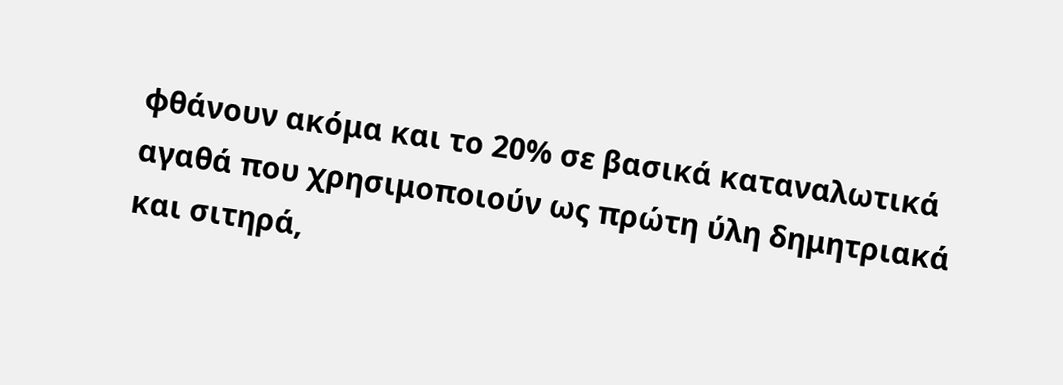φθάνουν ακόμα και το 20% σε βασικά καταναλωτικά αγαθά που χρησιμοποιούν ως πρώτη ύλη δημητριακά και σιτηρά,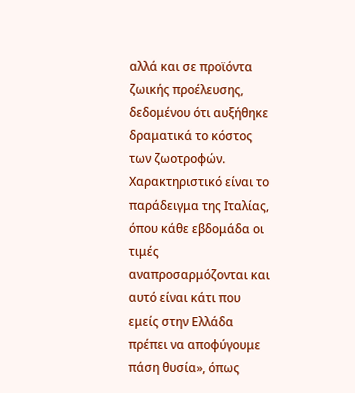αλλά και σε προϊόντα ζωικής προέλευσης, δεδομένου ότι αυξήθηκε δραματικά το κόστος των ζωοτροφών. Χαρακτηριστικό είναι το παράδειγμα της Ιταλίας, όπου κάθε εβδομάδα οι τιμές αναπροσαρμόζονται και αυτό είναι κάτι που εμείς στην Ελλάδα πρέπει να αποφύγουμε πάση θυσία», όπως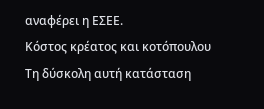αναφέρει η ΕΣΕΕ.
Κόστος κρέατος και κοτόπουλου
Τη δύσκολη αυτή κατάσταση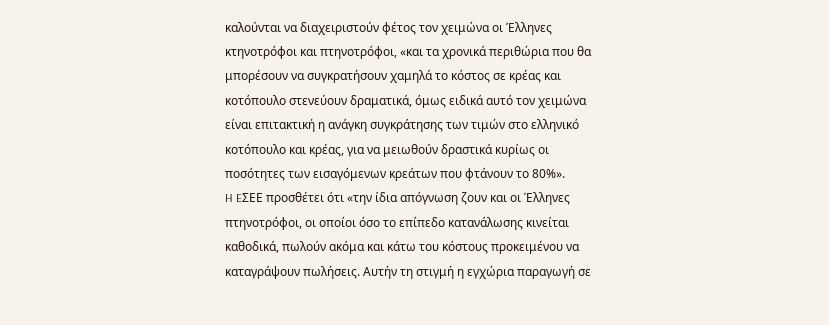καλούνται να διαχειριστούν φέτος τον χειμώνα οι Έλληνες κτηνοτρόφοι και πτηνοτρόφοι, «και τα χρονικά περιθώρια που θα μπορέσουν να συγκρατήσουν χαμηλά το κόστος σε κρέας και κοτόπουλο στενεύουν δραματικά, όμως ειδικά αυτό τον χειμώνα είναι επιτακτική η ανάγκη συγκράτησης των τιμών στο ελληνικό κοτόπουλο και κρέας, για να μειωθούν δραστικά κυρίως οι ποσότητες των εισαγόμενων κρεάτων που φτάνουν το 80%».
H EΣΕΕ προσθέτει ότι «την ίδια απόγνωση ζουν και οι Έλληνες πτηνοτρόφοι, οι οποίοι όσο το επίπεδο κατανάλωσης κινείται καθοδικά, πωλούν ακόμα και κάτω του κόστους προκειμένου να καταγράψουν πωλήσεις. Αυτήν τη στιγμή η εγχώρια παραγωγή σε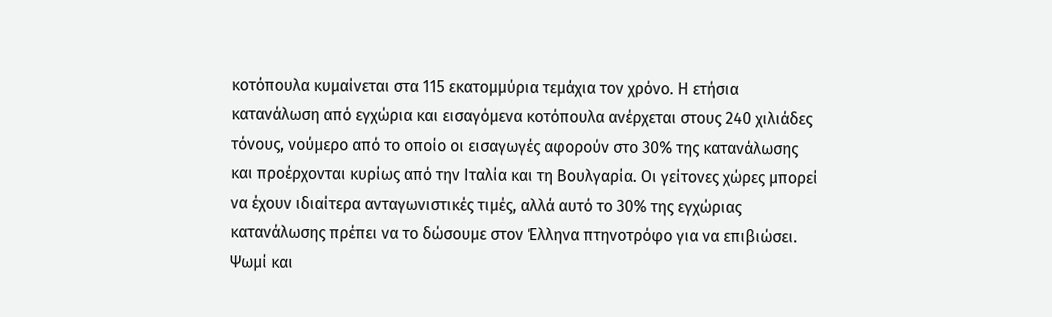κοτόπουλα κυμαίνεται στα 115 εκατομμύρια τεμάχια τον χρόνο. Η ετήσια κατανάλωση από εγχώρια και εισαγόμενα κοτόπουλα ανέρχεται στους 240 χιλιάδες τόνους, νούμερο από το οποίο οι εισαγωγές αφορούν στο 30% της κατανάλωσης και προέρχονται κυρίως από την Ιταλία και τη Βουλγαρία. Οι γείτονες χώρες μπορεί να έχουν ιδιαίτερα ανταγωνιστικές τιμές, αλλά αυτό το 30% της εγχώριας κατανάλωσης πρέπει να το δώσουμε στον Έλληνα πτηνοτρόφο για να επιβιώσει.
Ψωμί και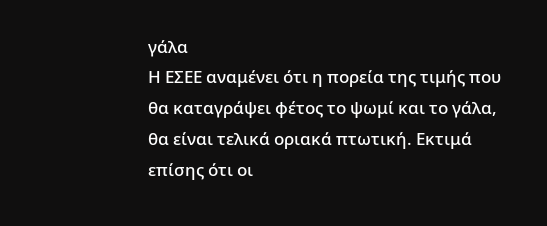γάλα
Η ΕΣΕΕ αναμένει ότι η πορεία της τιμής που θα καταγράψει φέτος το ψωμί και το γάλα, θα είναι τελικά οριακά πτωτική. Εκτιμά επίσης ότι οι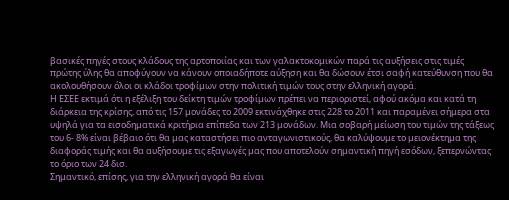βασικές πηγές στους κλάδους της αρτοποιίας και των γαλακτοκομικών παρά τις αυξήσεις στις τιμές πρώτης ύλης θα αποφύγουν να κάνουν οποιαδήποτε αύξηση και θα δώσουν έτσι σαφή κατεύθυνση που θα ακολουθήσουν όλοι οι κλάδοι τροφίμων στην πολιτική τιμών τους στην ελληνική αγορά.
Η ΕΣΕΕ εκτιμά ότι η εξέλιξη του δείκτη τιμών τροφίμων πρέπει να περιοριστεί, αφού ακόμα και κατά τη διάρκεια της κρίσης, από τις 157 μονάδες το 2009 εκτινάχθηκε στις 228 το 2011 και παραμένει σήμερα στα υψηλά για τα εισοδηματικά κριτήρια επίπεδα των 213 μονάδων. Μια σοβαρή μείωση του τιμών της τάξεως του 6- 8% είναι βέβαιο ότι θα μας καταστήσει πιο ανταγωνιστικούς, θα καλύψουμε το μειονέκτημα της διαφοράς τιμής και θα αυξήσουμε τις εξαγωγές μας που αποτελούν σημαντική πηγή εσόδων, ξεπερνώντας το όριο των 24 δισ.
Σημαντικό, επίσης, για την ελληνική αγορά θα είναι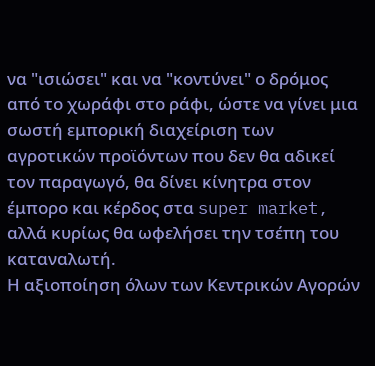να "ισιώσει" και να "κοντύνει" ο δρόμος από το χωράφι στο ράφι, ώστε να γίνει μια σωστή εμπορική διαχείριση των αγροτικών προϊόντων που δεν θα αδικεί τον παραγωγό, θα δίνει κίνητρα στον έμπορο και κέρδος στα super market, αλλά κυρίως θα ωφελήσει την τσέπη του καταναλωτή.
Η αξιοποίηση όλων των Κεντρικών Αγορών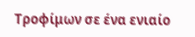Τροφίμων σε ένα ενιαίο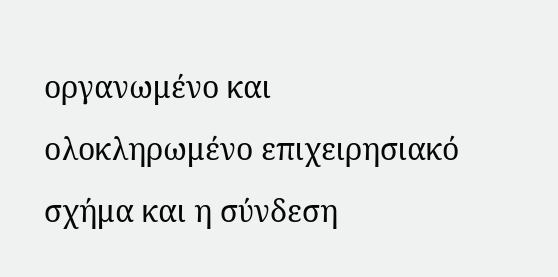οργανωμένο και ολοκληρωμένο επιχειρησιακό σχήμα και η σύνδεση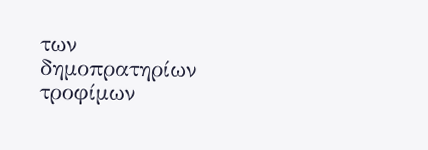των δημοπρατηρίων τροφίμων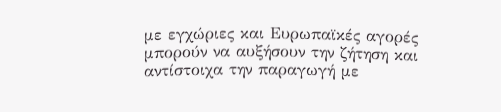με εγχώριες και Ευρωπαϊκές αγορές μπορούν να αυξήσουν την ζήτηση και αντίστοιχα την παραγωγή με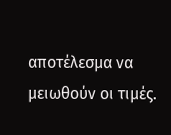αποτέλεσμα να μειωθούν οι τιμές.